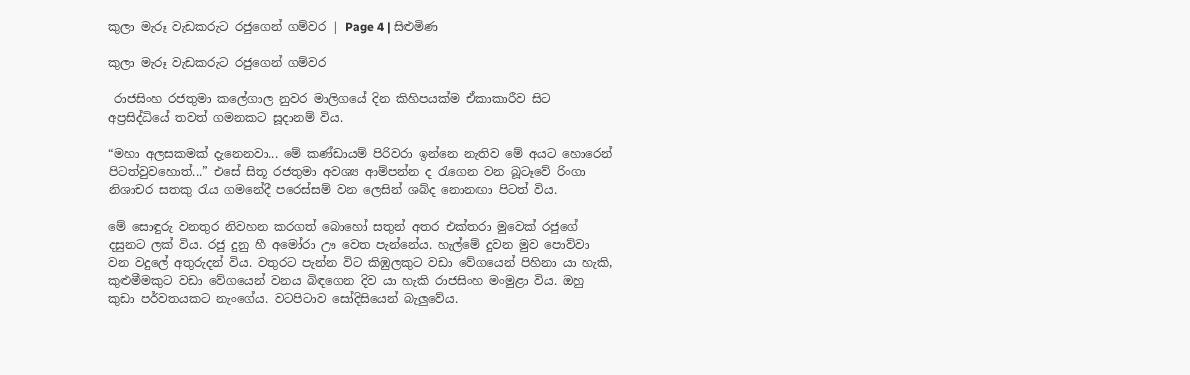කුලා මැරූ වැඩකරුට රජුගෙන් ගම්වර | Page 4 | සිළුමිණ

කුලා මැරූ වැඩකරුට රජුගෙන් ගම්වර

 රාජසිංහ රජතුමා කලේගාල නුවර මාලිගයේ දින කිහිපයක්ම ඒකාකාරීව සිට අප්‍රසිද්ධියේ තවත් ගමනකට සූදානම් විය.

“මහා අලසකමක් දැනෙනවා... මේ කණ්ඩායම් පිරිවරා ඉන්නෙ නැතිව මේ අයට හොරෙන් පිටත්වුවහොත්...” එසේ සිතූ රජතුමා අවශ්‍ය ආම්පන්න ද රැගෙන වන බූටෑවේ රිංගා නිශාචර සතකු රැය ගමනේදී පරෙස්සම් වන ලෙසින් ශබ්ද නොනඟා පිටත් විය.

මේ සොඳුරු වනතුර නිවහන කරගත් බොහෝ සතුන් අතර එක්තරා මුවෙක් රජුගේ දසුනට ලක් විය. රජු දුනු හී අමෝරා ඌ වෙත පැන්නේය. හැල්මේ දුවන මුව පොව්වා වන වදුලේ අතුරුදන් විය. වතුරට පැන්න විට කිඹුලකුට වඩා වේගයෙන් පිහිනා යා හැකි, කුළුමීමකුට වඩා වේගයෙන් වනය බිඳගෙන දිව යා හැකි රාජසිංහ මංමුළා විය. ඔහු කුඩා පර්වතයකට නැංගේය. වටපිටාව සෝදිසියෙන් බැලුවේය.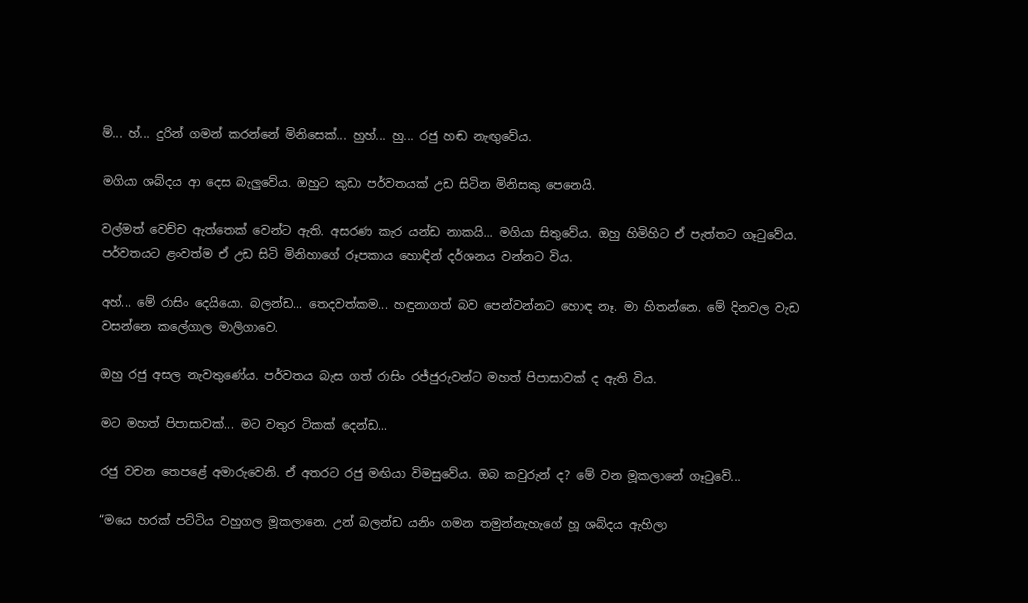ම්... හ්... දුරින් ගමන් කරන්නේ මිනිසෙක්... හුහ්... හු... රජු හඬ නැඟුවේය.

මගියා ශබ්දය ආ දෙස බැලුවේය. ඔහුට කුඩා පර්වතයක් උඩ සිටින මිනිසකු පෙනෙයි.

වල්මත් වෙච්ච ඇත්තෙක් වෙන්ට ඇති. අසරණ කැර යන්ඩ නාකයි... මගියා සිතුවේය. ඔහු හිමිහිට ඒ පැත්තට ගෑටුවේය. පර්වතයට ළංවත්ම ඒ උඩ සිටි මිනිහාගේ රූපකාය හොඳින් දර්ශනය වන්නට විය.

අහ්... මේ රාසිං දෙයියො. බලන්ඩ... තෙදවත්කම... හඳුනාගත් බව පෙන්වන්නට හොඳ නෑ. මා හිතන්නෙ. මේ දිනවල වැඩ වසන්නෙ කලේගාල මාලිගාවෙ.

ඔහු රජු අසල නැවතුණේය. පර්වතය බැස ගත් රාසිං රජ්ජුරුවන්ට මහත් පිපාසාවක් ද ඇති විය.

මට මහත් පිපාසාවක්... මට වතුර ටිකක් දෙන්ඩ...

රජු වචන තෙපළේ අමාරුවෙනි. ඒ අතරට රජු මඟියා විමසුවේය. ඔබ කවුරුන් ද? මේ වන මූකලානේ ගෑටුවේ...

“මයෙ හරක් පට්ටිය වහුගල මූකලානෙ. උන් බලන්ඩ යනිං ගමන තමුන්නැහැගේ හූ ශබ්දය ඇහිලා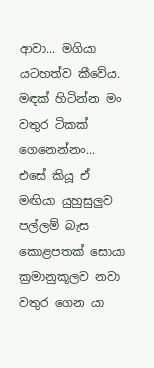ආවා... මගියා යටහත්ව කීවේය. මඳක් හිටින්න මං වතුර ටිකක් ගෙනෙන්නං... එසේ කියූ ඒ මඟියා යුහුසුලුව පල්ලම් බැස කොළපතක් සොයා ක්‍රමානුකූලව නවා වතුර ගෙන යා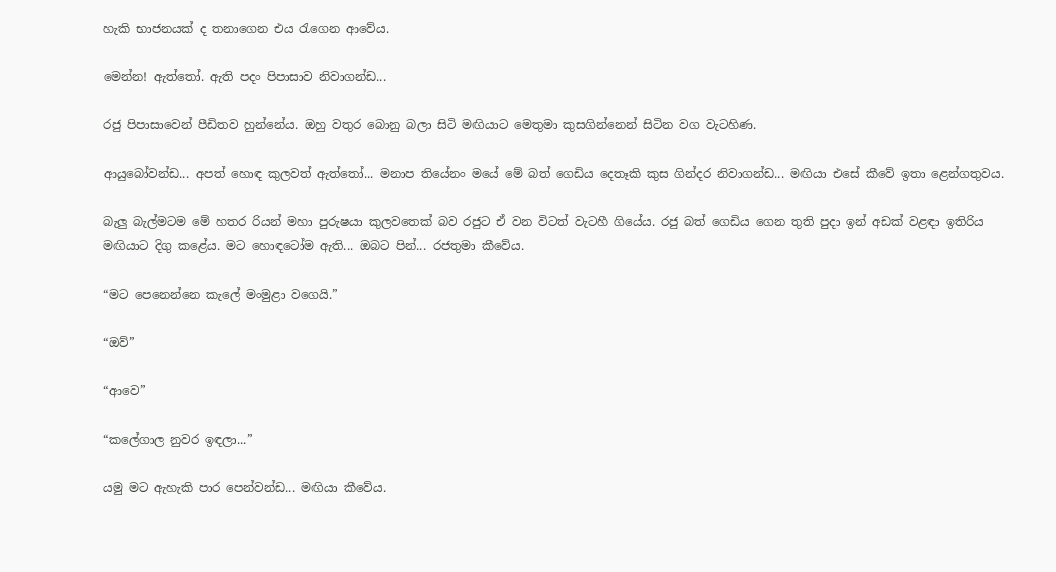හැකි භාජනයක් ද තනාගෙන එය රැගෙන ආවේය.

මෙන්න! ඇත්තෝ. ඇති පදං පිපාසාව නිවාගන්ඩ...

රජු පිපාසාවෙන් පීඩිතව හුන්නේය. ඔහු වතුර බොනු බලා සිටි මඟියාට මෙතුමා කුසගින්නෙන් සිටින වග වැටහිණ.

ආයුබෝවන්ඩ... අපත් හොඳ කුලවත් ඇත්තෝ... මනාප තියේනං මයේ මේ බත් ගෙඩිය දෙතෑකි කුස ගින්දර නිවාගන්ඩ... මඟියා එසේ කීවේ ඉතා ළෙන්ගතුවය.

බැලු බැල්මටම මේ හතර රියන් මහා පුරුෂයා කුලවතෙක් බව රජුට ඒ වන විටත් වැටහී ගියේය. රජු බත් ගෙඩිය ගෙන තුති පුදා ඉන් අඩක් වළඳා ඉතිරිය මඟියාට දිගු ක‍ළේය. මට හොඳටෝම ඇති... ඔබට පින්... රජතුමා කීවේය.

“මට පෙනෙන්නෙ කැලේ මංමුළා වගෙයි.”

“ඔව්”

“ආවෙ”

“කලේගාල නුවර ඉඳලා...”

යමු මට ඇහැකි පාර පෙන්වන්ඩ... මඟියා කීවේය.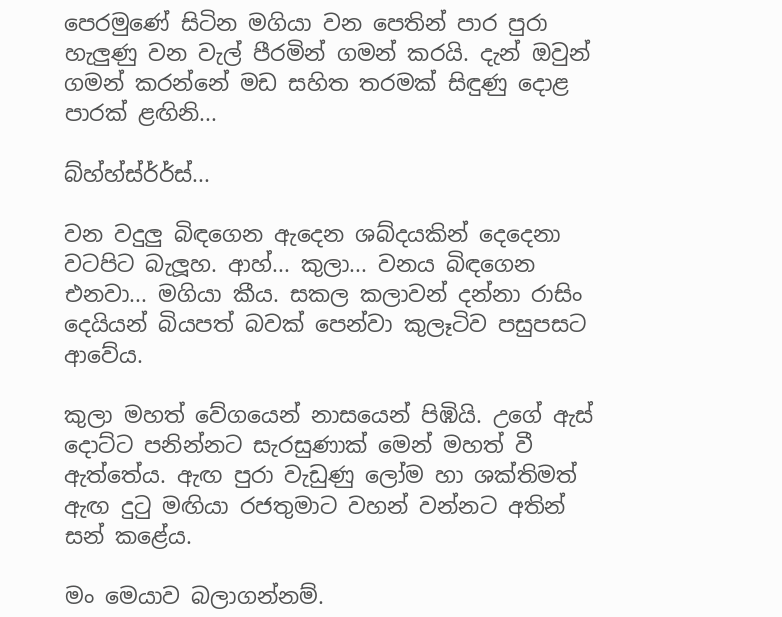පෙරමුණේ සිටින මගියා වන පෙතින් පාර පුරා හැලුණු වන වැල් පීරමින් ගමන් කරයි. දැන් ඔවුන් ගමන් කරන්නේ මඩ සහිත තරමක් සිඳුණු දොළ පාරක් ළඟිනි...

බ්හ්හ්ස්ර්ර්ස්...

වන වදුලු බිඳගෙන ඇදෙන ශබ්දයකින් දෙදෙනා වටපිට බැලූහ. ආහ්... කුලා... වනය බිඳගෙන එනවා... මගියා කීය. සකල කලාවන් දන්නා රාසිං දෙයියන් බියපත් බවක් පෙන්වා කුලෑටිව පසුපසට ආවේය.

කුලා මහත් වේගයෙන් නාසයෙන් පිඹියි. උගේ ඇස් දොට්ට පනින්නට සැරසුණාක් මෙන් මහත් වී ඇත්තේය. ඇඟ පුරා වැඩුණු ලෝම හා ශක්තිමත් ඇඟ දුටු මඟියා රජතුමාට වහන් වන්නට අතින් සන් ක‍ළේය.

මං මෙයාව බලාගන්නම්.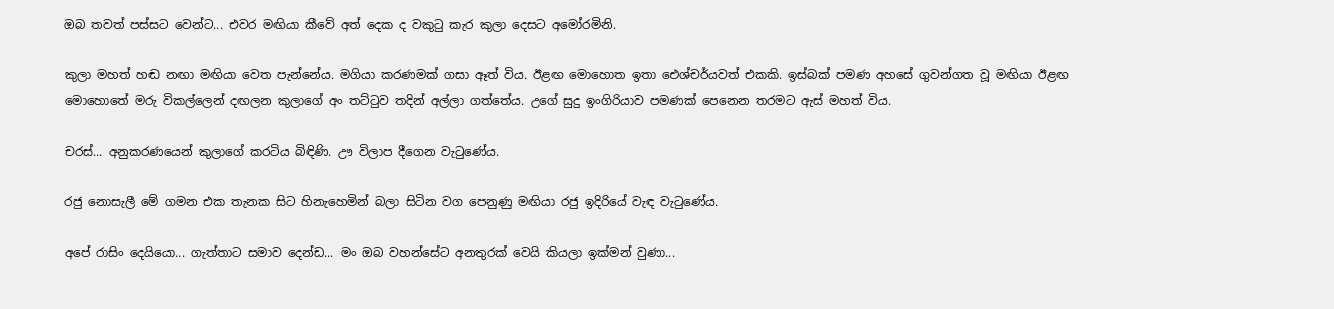ඔබ තවත් පස්සට වෙන්ට... එවර මඟියා කීවේ අත් දෙක ද වකුටු කැර කුලා දෙසට අමෝරමිනි.

කුලා මහත් හඬ නඟා මඟියා වෙත පැන්නේය. මගියා කරණමක් ගසා ඈත් විය. ඊළඟ මොහොත ඉතා ඓශ්චර්යවත් එකකි. ඉස්බක් පමණ අහසේ ගුවන්ගත වූ මඟියා ඊළඟ මොහොතේ මරු විකල්ලෙන් දඟලන කුලාගේ අං තට්ටුව තදින් අල්ලා ගත්තේය. උගේ සුදු ඉංගිරියාව පමණක් පෙනෙන තරමට ඇස් මහත් විය.

චරස්... අනුකරණයෙන් කුලාගේ කරටිය බිඳිණි. ඌ විලාප දීගෙන වැටුණේය.

රජු නොසැලී මේ ගමන එක තැනක සිට හිනැහෙමින් බලා සිටින වග පෙනුණු මඟියා රජු ඉදිරියේ වැඳ වැටුණේය.

අපේ රාසිං දෙයියො... ගැත්තාට සමාව දෙන්ඩ... මං ඔබ වහන්සේට අනතුරක් වෙයි කියලා ඉක්මන් වුණා...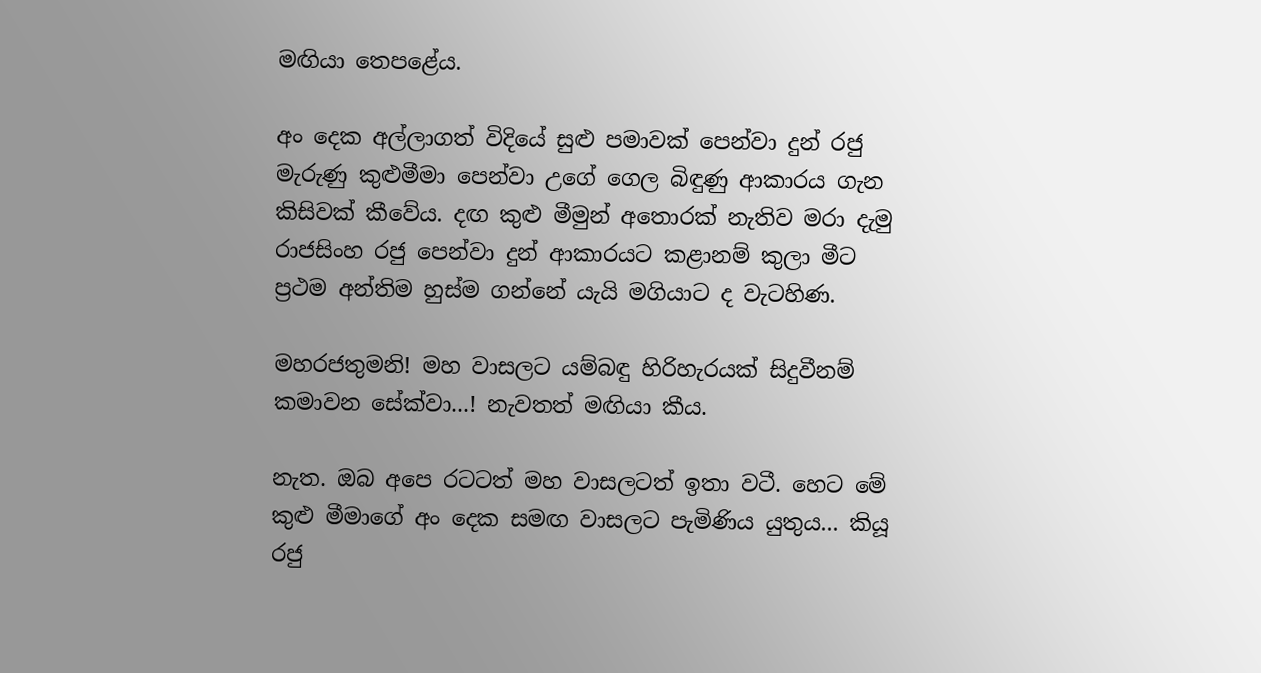මඟියා තෙපළේය.

අං දෙක අල්ලාගත් විදියේ සුළු පමාවක් පෙන්වා දුන් රජු මැරුණු කුළුමීමා පෙන්වා උගේ ගෙල බිඳුණු ආකාරය ගැන කිසිවක් කීවේය. දඟ කුළු මීමුන් අතොරක් නැතිව මරා දැමු රාජසිංහ රජු පෙන්වා දුන් ආකාරයට කළානම් කුලා මීට ප්‍රථම අන්තිම හුස්ම ගන්නේ යැයි මගියාට ද වැටහිණ.

මහරජතුමනි! මහ වාසලට යම්බඳු හිරිහැරයක් සිදුවීනම් කමාවන සේක්වා...! නැවතත් මඟියා කීය.

නැත. ඔබ අපෙ රටටත් මහ වාසලටත් ඉතා වටී. හෙට මේ කුළු මීමාගේ අං දෙක සමඟ වාසලට පැමිණිය යුතුය... කියූ රජු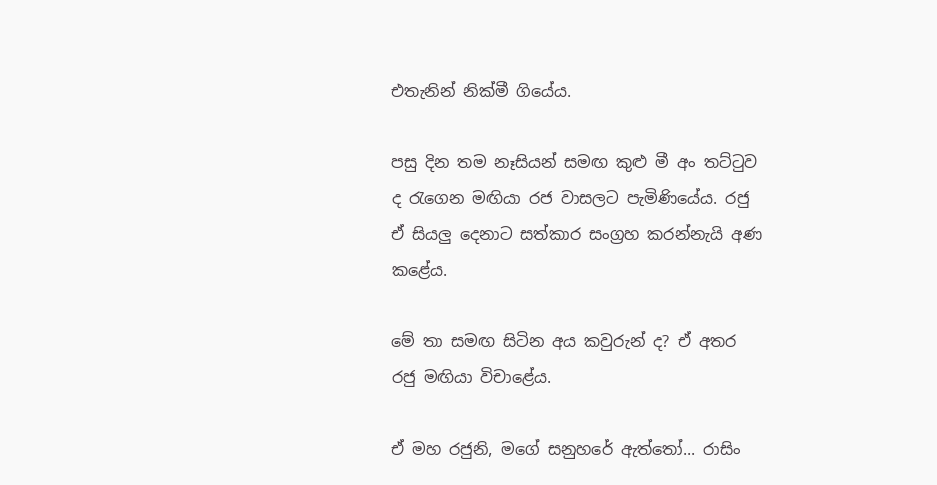එතැනින් නික්මී ගියේය.

පසු දින තම නෑසියන් සමඟ කුළු මී අං තට්ටුව ද රැගෙන මඟියා රජ වාසලට පැමිණියේය. රජු ඒ සියලු දෙනාට සත්කාර සංග්‍රහ කරන්නැයි අණ කළේය.

මේ තා සමඟ සිටින අය කවුරුන් ද? ඒ අතර රජු මඟියා විචාළේය.

ඒ මහ රජුනි, මගේ සනුහරේ ඇත්තෝ... රාසිං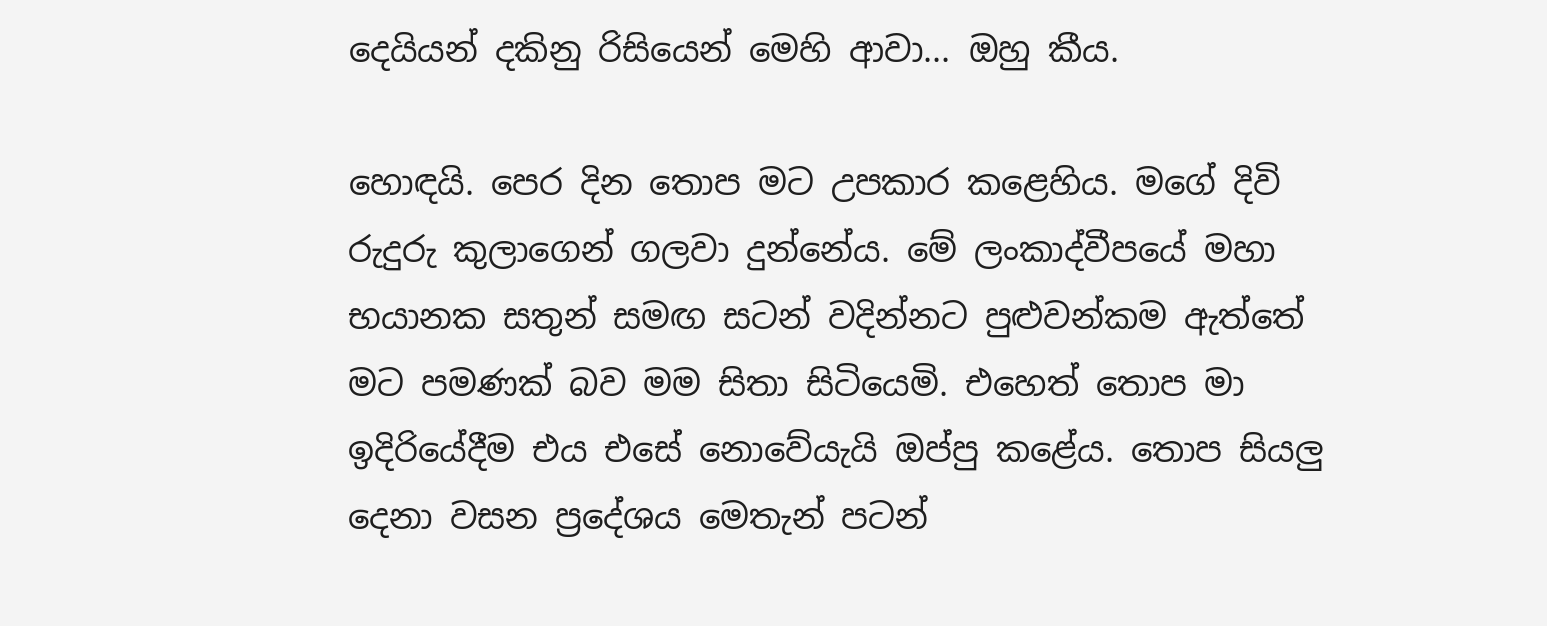දෙයියන් දකිනු රිසියෙන් මෙහි ආවා... ඔහු කීය.

හොඳයි. පෙර දින තොප මට උපකාර කළෙහිය. මගේ දිවි රුදුරු කුලාගෙන් ගලවා දුන්නේය. මේ ලංකාද්වීපයේ මහා භයානක සතුන් සමඟ සටන් වදින්නට පුළුවන්කම ඇත්තේ මට පමණක් බව මම සිතා සිටියෙමි. එහෙත් තොප මා ඉදිරියේදීම එය එසේ නොවේයැයි ඔප්පු කළේය. තොප සියලු දෙනා වසන ප්‍රදේශය මෙතැන් පටන්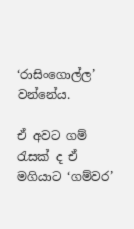‘රාසිංගොල්ල’ වන්නේය.

ඒ අවට ගම් රැසක් ද ඒ මගියාට ‘ගම්වර’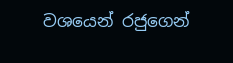වශයෙන් රජුගෙන්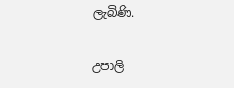ලැබිණි.

උපාලි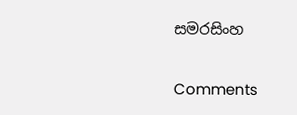සමරසිංහ

Comments